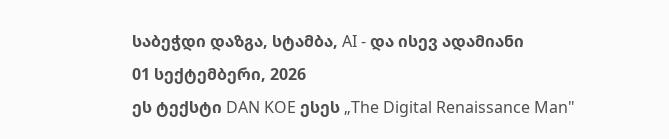საბეჭდი დაზგა, სტამბა, AI - და ისევ ადამიანი
01 სექტემბერი, 2026
ეს ტექსტი DAN KOE ესეს „The Digital Renaissance Man"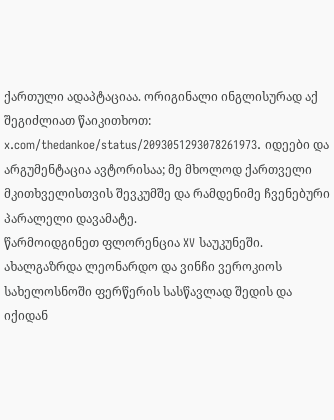ქართული ადაპტაციაა. ორიგინალი ინგლისურად აქ შეგიძლიათ წაიკითხოთ: x.com/thedankoe/status/2093051293078261973. იდეები და არგუმენტაცია ავტორისაა; მე მხოლოდ ქართველი მკითხველისთვის შევკუმშე და რამდენიმე ჩვენებური პარალელი დავამატე.
წარმოიდგინეთ ფლორენცია XV საუკუნეში. ახალგაზრდა ლეონარდო და ვინჩი ვეროკიოს სახელოსნოში ფერწერის სასწავლად შედის და იქიდან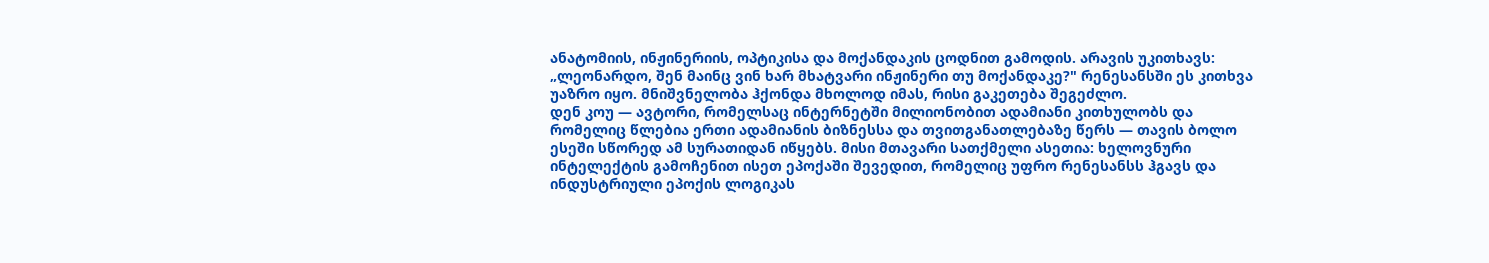ანატომიის, ინჟინერიის, ოპტიკისა და მოქანდაკის ცოდნით გამოდის. არავის უკითხავს: „ლეონარდო, შენ მაინც ვინ ხარ მხატვარი ინჟინერი თუ მოქანდაკე?" რენესანსში ეს კითხვა უაზრო იყო. მნიშვნელობა ჰქონდა მხოლოდ იმას, რისი გაკეთება შეგეძლო.
დენ კოუ — ავტორი, რომელსაც ინტერნეტში მილიონობით ადამიანი კითხულობს და რომელიც წლებია ერთი ადამიანის ბიზნესსა და თვითგანათლებაზე წერს — თავის ბოლო ესეში სწორედ ამ სურათიდან იწყებს. მისი მთავარი სათქმელი ასეთია: ხელოვნური ინტელექტის გამოჩენით ისეთ ეპოქაში შევედით, რომელიც უფრო რენესანსს ჰგავს და ინდუსტრიული ეპოქის ლოგიკას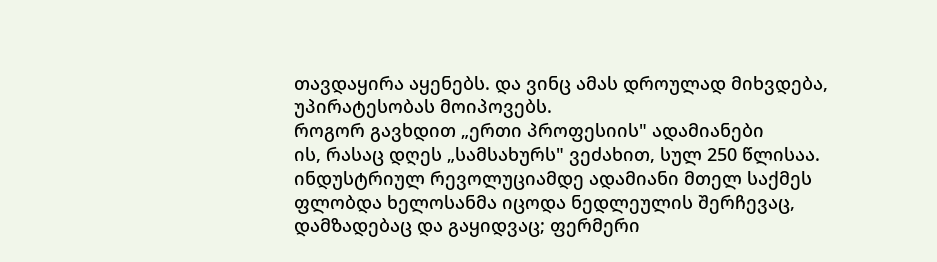თავდაყირა აყენებს. და ვინც ამას დროულად მიხვდება, უპირატესობას მოიპოვებს.
როგორ გავხდით „ერთი პროფესიის" ადამიანები
ის, რასაც დღეს „სამსახურს" ვეძახით, სულ 250 წლისაა. ინდუსტრიულ რევოლუციამდე ადამიანი მთელ საქმეს ფლობდა ხელოსანმა იცოდა ნედლეულის შერჩევაც, დამზადებაც და გაყიდვაც; ფერმერი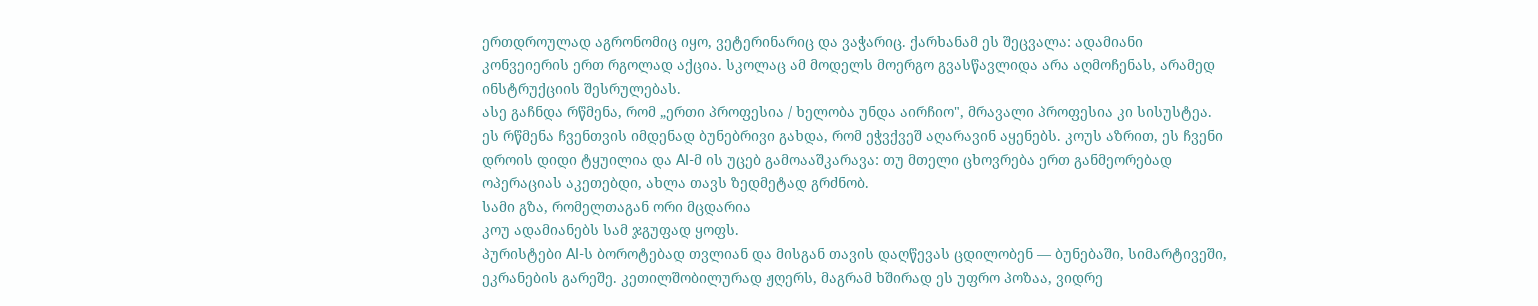ერთდროულად აგრონომიც იყო, ვეტერინარიც და ვაჭარიც. ქარხანამ ეს შეცვალა: ადამიანი კონვეიერის ერთ რგოლად აქცია. სკოლაც ამ მოდელს მოერგო გვასწავლიდა არა აღმოჩენას, არამედ ინსტრუქციის შესრულებას.
ასე გაჩნდა რწმენა, რომ „ერთი პროფესია / ხელობა უნდა აირჩიო", მრავალი პროფესია კი სისუსტეა. ეს რწმენა ჩვენთვის იმდენად ბუნებრივი გახდა, რომ ეჭვქვეშ აღარავინ აყენებს. კოუს აზრით, ეს ჩვენი დროის დიდი ტყუილია და AI-მ ის უცებ გამოააშკარავა: თუ მთელი ცხოვრება ერთ განმეორებად ოპერაციას აკეთებდი, ახლა თავს ზედმეტად გრძნობ.
სამი გზა, რომელთაგან ორი მცდარია
კოუ ადამიანებს სამ ჯგუფად ყოფს.
პურისტები AI-ს ბოროტებად თვლიან და მისგან თავის დაღწევას ცდილობენ — ბუნებაში, სიმარტივეში, ეკრანების გარეშე. კეთილშობილურად ჟღერს, მაგრამ ხშირად ეს უფრო პოზაა, ვიდრე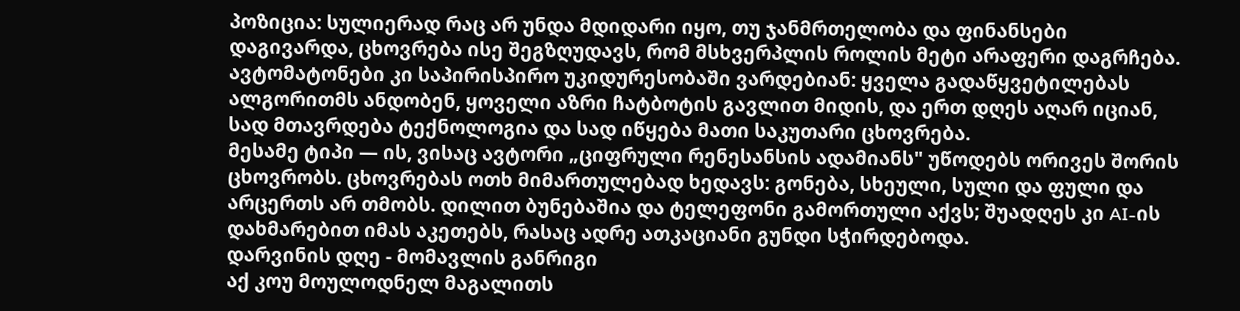პოზიცია: სულიერად რაც არ უნდა მდიდარი იყო, თუ ჯანმრთელობა და ფინანსები დაგივარდა, ცხოვრება ისე შეგზღუდავს, რომ მსხვერპლის როლის მეტი არაფერი დაგრჩება.
ავტომატონები კი საპირისპირო უკიდურესობაში ვარდებიან: ყველა გადაწყვეტილებას ალგორითმს ანდობენ, ყოველი აზრი ჩატბოტის გავლით მიდის, და ერთ დღეს აღარ იციან, სად მთავრდება ტექნოლოგია და სად იწყება მათი საკუთარი ცხოვრება.
მესამე ტიპი — ის, ვისაც ავტორი „ციფრული რენესანსის ადამიანს" უწოდებს ორივეს შორის ცხოვრობს. ცხოვრებას ოთხ მიმართულებად ხედავს: გონება, სხეული, სული და ფული და არცერთს არ თმობს. დილით ბუნებაშია და ტელეფონი გამორთული აქვს; შუადღეს კი AI-ის დახმარებით იმას აკეთებს, რასაც ადრე ათკაციანი გუნდი სჭირდებოდა.
დარვინის დღე - მომავლის განრიგი
აქ კოუ მოულოდნელ მაგალითს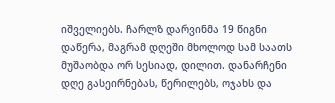იშველიებს. ჩარლზ დარვინმა 19 წიგნი დაწერა, მაგრამ დღეში მხოლოდ სამ საათს მუშაობდა ორ სესიად, დილით. დანარჩენი დღე გასეირნებას, წერილებს, ოჯახს და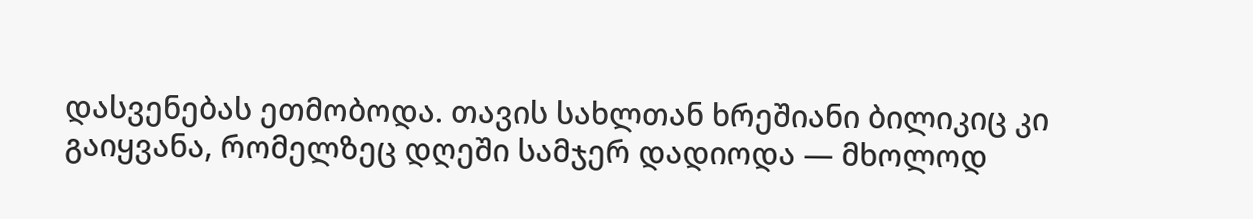დასვენებას ეთმობოდა. თავის სახლთან ხრეშიანი ბილიკიც კი გაიყვანა, რომელზეც დღეში სამჯერ დადიოდა — მხოლოდ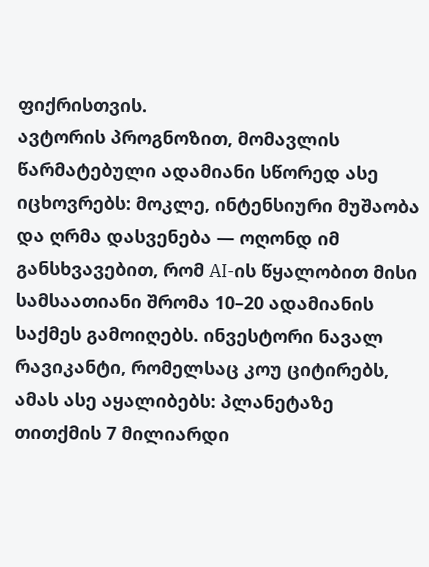ფიქრისთვის.
ავტორის პროგნოზით, მომავლის წარმატებული ადამიანი სწორედ ასე იცხოვრებს: მოკლე, ინტენსიური მუშაობა და ღრმა დასვენება — ოღონდ იმ განსხვავებით, რომ AI-ის წყალობით მისი სამსაათიანი შრომა 10–20 ადამიანის საქმეს გამოიღებს. ინვესტორი ნავალ რავიკანტი, რომელსაც კოუ ციტირებს, ამას ასე აყალიბებს: პლანეტაზე თითქმის 7 მილიარდი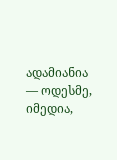ადამიანია — ოდესმე, იმედია,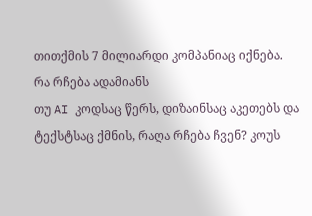თითქმის 7 მილიარდი კომპანიაც იქნება.
რა რჩება ადამიანს
თუ AI კოდსაც წერს, დიზაინსაც აკეთებს და ტექსტსაც ქმნის, რაღა რჩება ჩვენ? კოუს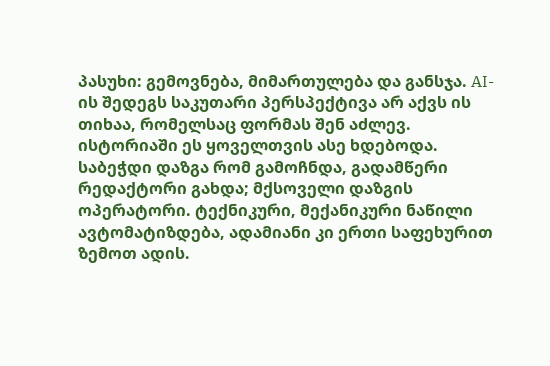პასუხი: გემოვნება, მიმართულება და განსჯა. AI-ის შედეგს საკუთარი პერსპექტივა არ აქვს ის თიხაა, რომელსაც ფორმას შენ აძლევ.
ისტორიაში ეს ყოველთვის ასე ხდებოდა. საბეჭდი დაზგა რომ გამოჩნდა, გადამწერი რედაქტორი გახდა; მქსოველი დაზგის ოპერატორი. ტექნიკური, მექანიკური ნაწილი ავტომატიზდება, ადამიანი კი ერთი საფეხურით ზემოთ ადის.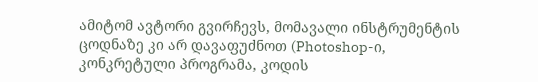ამიტომ ავტორი გვირჩევს, მომავალი ინსტრუმენტის ცოდნაზე კი არ დავაფუძნოთ (Photoshop-ი, კონკრეტული პროგრამა, კოდის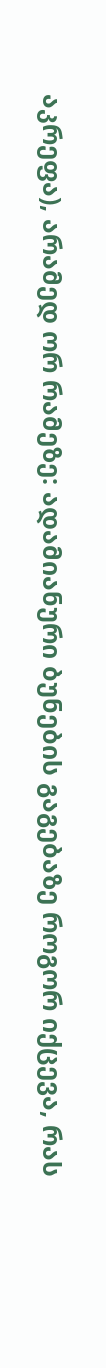აკრეფა), არამედ ორ რამეზე: ადამიანური ბუნების გაგებაზე როგორ იქცევა, რას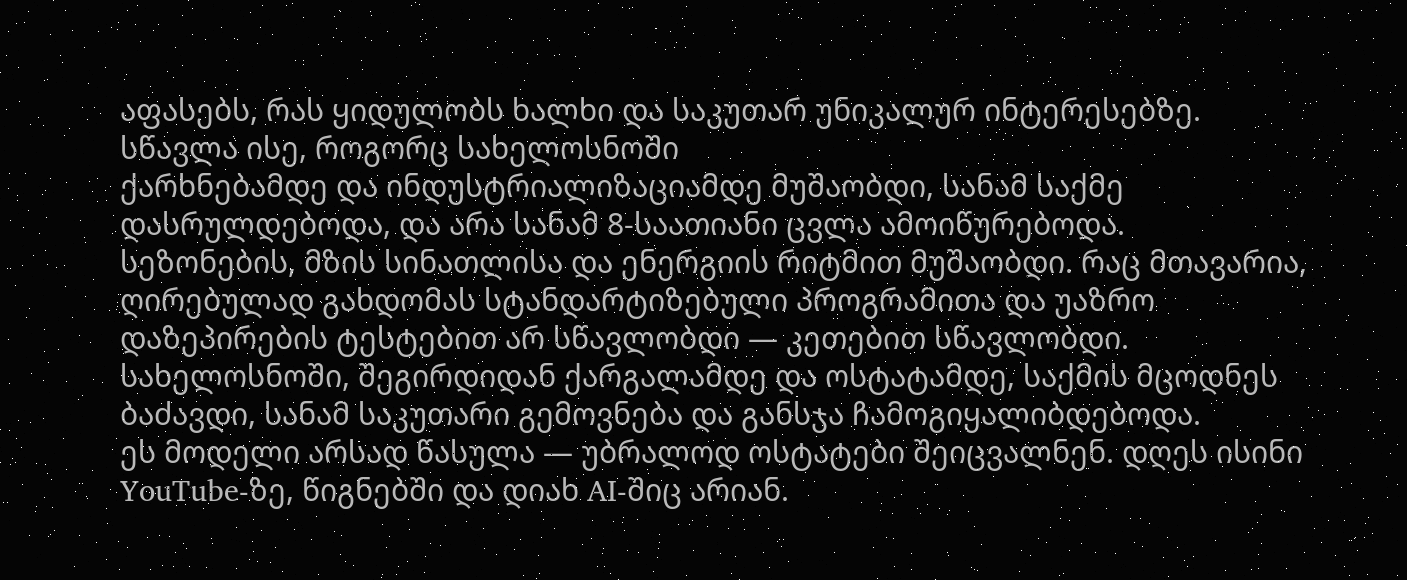აფასებს, რას ყიდულობს ხალხი და საკუთარ უნიკალურ ინტერესებზე.
სწავლა ისე, როგორც სახელოსნოში
ქარხნებამდე და ინდუსტრიალიზაციამდე მუშაობდი, სანამ საქმე დასრულდებოდა, და არა სანამ 8-საათიანი ცვლა ამოიწურებოდა. სეზონების, მზის სინათლისა და ენერგიის რიტმით მუშაობდი. რაც მთავარია, ღირებულად გახდომას სტანდარტიზებული პროგრამითა და უაზრო დაზეპირების ტესტებით არ სწავლობდი — კეთებით სწავლობდი. სახელოსნოში, შეგირდიდან ქარგალამდე და ოსტატამდე, საქმის მცოდნეს ბაძავდი, სანამ საკუთარი გემოვნება და განსჯა ჩამოგიყალიბდებოდა.
ეს მოდელი არსად წასულა — უბრალოდ ოსტატები შეიცვალნენ. დღეს ისინი YouTube-ზე, წიგნებში და დიახ AI-შიც არიან.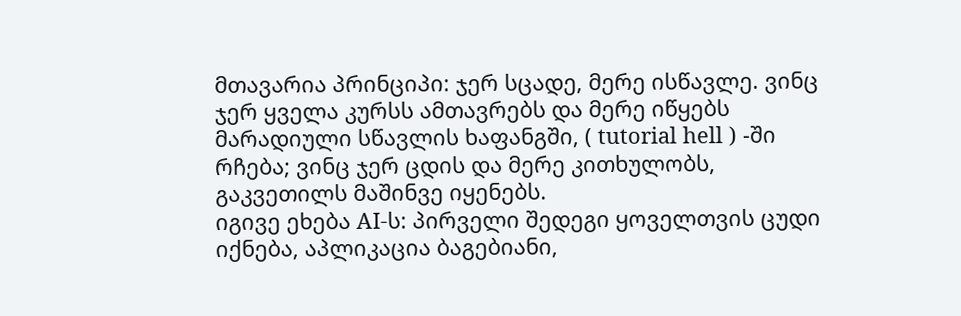მთავარია პრინციპი: ჯერ სცადე, მერე ისწავლე. ვინც ჯერ ყველა კურსს ამთავრებს და მერე იწყებს მარადიული სწავლის ხაფანგში, ( tutorial hell ) -ში რჩება; ვინც ჯერ ცდის და მერე კითხულობს, გაკვეთილს მაშინვე იყენებს.
იგივე ეხება AI-ს: პირველი შედეგი ყოველთვის ცუდი იქნება, აპლიკაცია ბაგებიანი,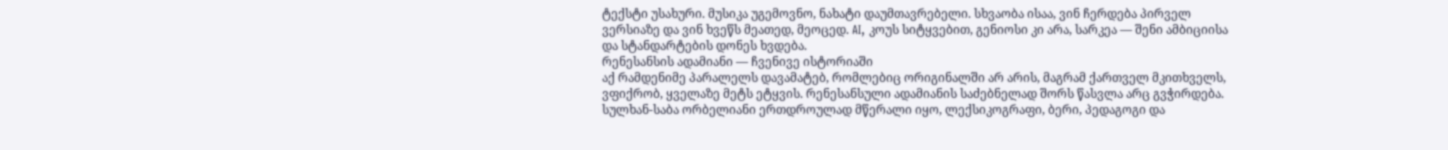ტექსტი უსახური. მუსიკა უგემოვნო, ნახატი დაუმთავრებელი. სხვაობა ისაა, ვინ ჩერდება პირველ ვერსიაზე და ვინ ხვეწს მეათედ, მეოცედ. AI, კოუს სიტყვებით, გენიოსი კი არა, სარკეა — შენი ამბიციისა და სტანდარტების დონეს ხვდება.
რენესანსის ადამიანი — ჩვენივე ისტორიაში
აქ რამდენიმე პარალელს დავამატებ, რომლებიც ორიგინალში არ არის, მაგრამ ქართველ მკითხველს, ვფიქრობ, ყველაზე მეტს ეტყვის. რენესანსული ადამიანის საძებნელად შორს წასვლა არც გვჭირდება.
სულხან-საბა ორბელიანი ერთდროულად მწერალი იყო, ლექსიკოგრაფი, ბერი, პედაგოგი და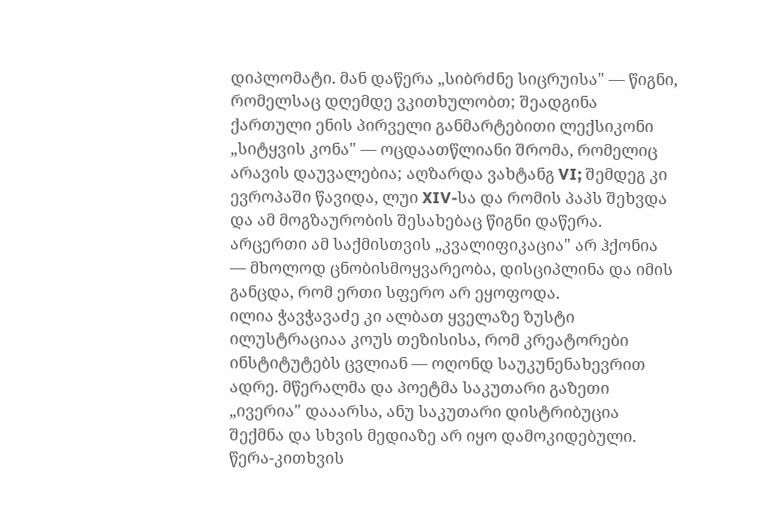დიპლომატი. მან დაწერა „სიბრძნე სიცრუისა" — წიგნი, რომელსაც დღემდე ვკითხულობთ; შეადგინა ქართული ენის პირველი განმარტებითი ლექსიკონი „სიტყვის კონა" — ოცდაათწლიანი შრომა, რომელიც არავის დაუვალებია; აღზარდა ვახტანგ VI; შემდეგ კი ევროპაში წავიდა, ლუი XIV-სა და რომის პაპს შეხვდა და ამ მოგზაურობის შესახებაც წიგნი დაწერა. არცერთი ამ საქმისთვის „კვალიფიკაცია" არ ჰქონია — მხოლოდ ცნობისმოყვარეობა, დისციპლინა და იმის განცდა, რომ ერთი სფერო არ ეყოფოდა.
ილია ჭავჭავაძე კი ალბათ ყველაზე ზუსტი ილუსტრაციაა კოუს თეზისისა, რომ კრეატორები ინსტიტუტებს ცვლიან — ოღონდ საუკუნენახევრით ადრე. მწერალმა და პოეტმა საკუთარი გაზეთი „ივერია" დააარსა, ანუ საკუთარი დისტრიბუცია შექმნა და სხვის მედიაზე არ იყო დამოკიდებული. წერა-კითხვის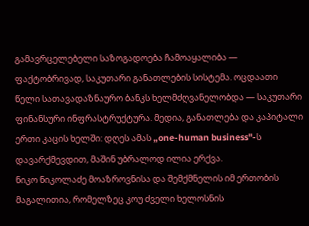გამავრცელებელი საზოგადოება ჩამოაყალიბა — ფაქტობრივად, საკუთარი განათლების სისტემა. ოცდაათი წელი სათავადაზნაურო ბანკს ხელმძღვანელობდა — საკუთარი ფინანსური ინფრასტრუქტურა. მედია, განათლება და კაპიტალი ერთი კაცის ხელში: დღეს ამას „one-human business"-ს დავარქმევდით, მაშინ უბრალოდ ილია ერქვა.
ნიკო ნიკოლაძე მოაზროვნისა და შემქმნელის იმ ერთობის მაგალითია, რომელზეც კოუ ძველი ხელოსნის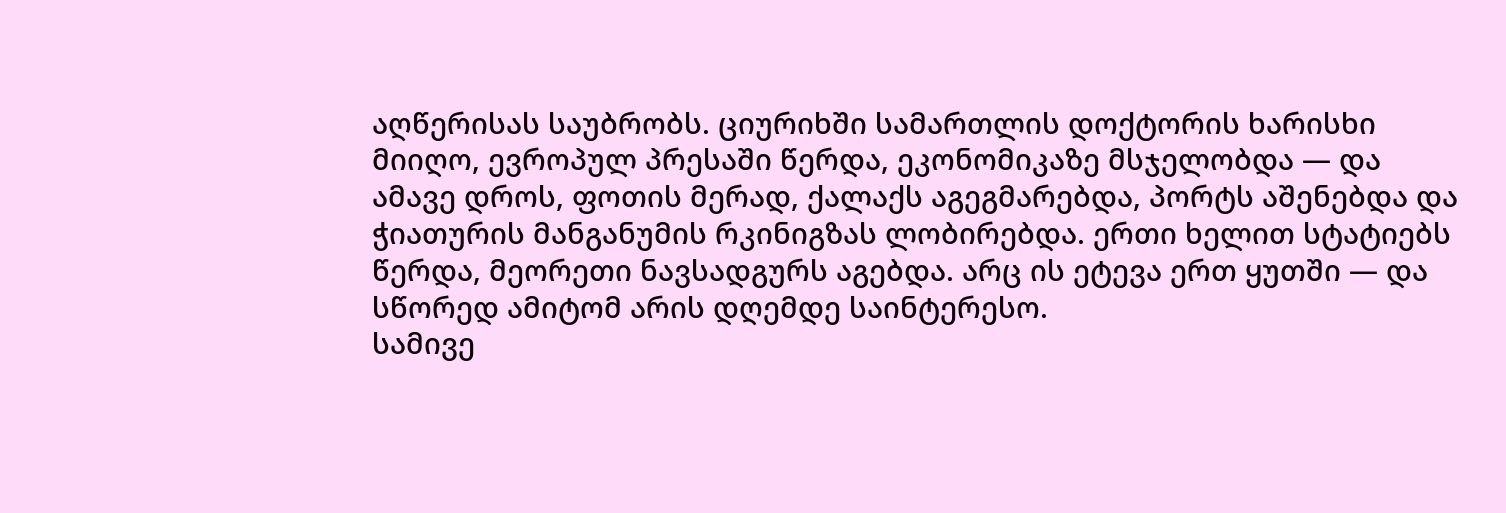აღწერისას საუბრობს. ციურიხში სამართლის დოქტორის ხარისხი მიიღო, ევროპულ პრესაში წერდა, ეკონომიკაზე მსჯელობდა — და ამავე დროს, ფოთის მერად, ქალაქს აგეგმარებდა, პორტს აშენებდა და ჭიათურის მანგანუმის რკინიგზას ლობირებდა. ერთი ხელით სტატიებს წერდა, მეორეთი ნავსადგურს აგებდა. არც ის ეტევა ერთ ყუთში — და სწორედ ამიტომ არის დღემდე საინტერესო.
სამივე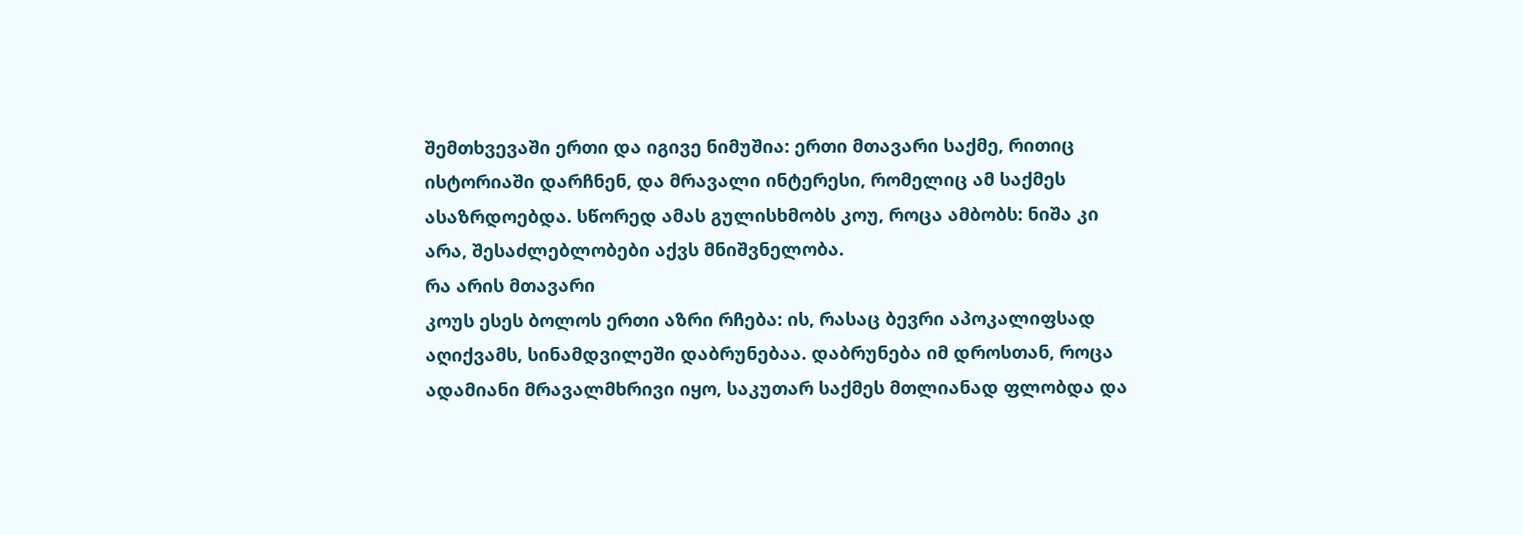შემთხვევაში ერთი და იგივე ნიმუშია: ერთი მთავარი საქმე, რითიც ისტორიაში დარჩნენ, და მრავალი ინტერესი, რომელიც ამ საქმეს ასაზრდოებდა. სწორედ ამას გულისხმობს კოუ, როცა ამბობს: ნიშა კი არა, შესაძლებლობები აქვს მნიშვნელობა.
რა არის მთავარი
კოუს ესეს ბოლოს ერთი აზრი რჩება: ის, რასაც ბევრი აპოკალიფსად აღიქვამს, სინამდვილეში დაბრუნებაა. დაბრუნება იმ დროსთან, როცა ადამიანი მრავალმხრივი იყო, საკუთარ საქმეს მთლიანად ფლობდა და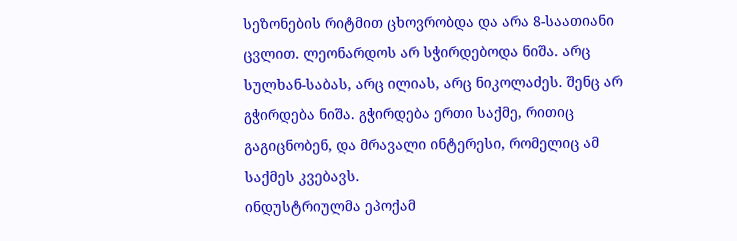სეზონების რიტმით ცხოვრობდა და არა 8-საათიანი ცვლით. ლეონარდოს არ სჭირდებოდა ნიშა. არც სულხან-საბას, არც ილიას, არც ნიკოლაძეს. შენც არ გჭირდება ნიშა. გჭირდება ერთი საქმე, რითიც გაგიცნობენ, და მრავალი ინტერესი, რომელიც ამ საქმეს კვებავს.
ინდუსტრიულმა ეპოქამ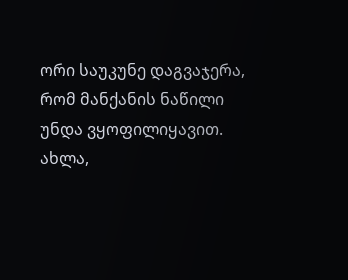ორი საუკუნე დაგვაჯერა, რომ მანქანის ნაწილი უნდა ვყოფილიყავით. ახლა,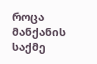როცა მანქანის საქმე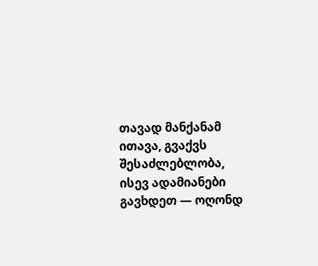თავად მანქანამ ითავა, გვაქვს შესაძლებლობა, ისევ ადამიანები გავხდეთ — ოღონდ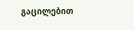გაცილებით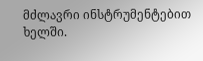მძლავრი ინსტრუმენტებით ხელში.